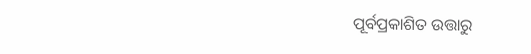ପୂର୍ବପ୍ରକାଶିତ ଉତ୍ତାରୁ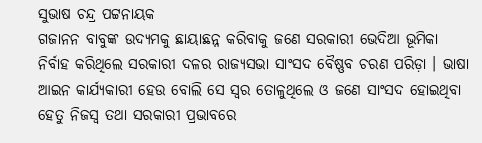ସୁଭାଷ ଚନ୍ଦ୍ର ପଟ୍ଟନାୟକ
ଗଜାନନ ବାବୁଙ୍କ ଉଦ୍ୟମକୁ ଛାୟାଛନ୍ନ କରିବାକୁ ଜଣେ ସରକାରୀ ଭେଦିଆ ଭୂମିକା ନିର୍ବାହ କରିଥିଲେ ସରକାରୀ ଦଳର ରାଜ୍ୟସଭା ସାଂସଦ ବୈଷ୍ଣବ ଚରଣ ପରିଡ଼ା । ଭାଷା ଆଇନ କାର୍ଯ୍ୟକାରୀ ହେଉ ବୋଲି ସେ ସ୍ଵର ତୋଳୁଥିଲେ ଓ ଜଣେ ସାଂସଦ ହୋଇଥିବା ହେତୁ ନିଜସ୍ଵ ତଥା ସରକାରୀ ପ୍ରଭାବରେ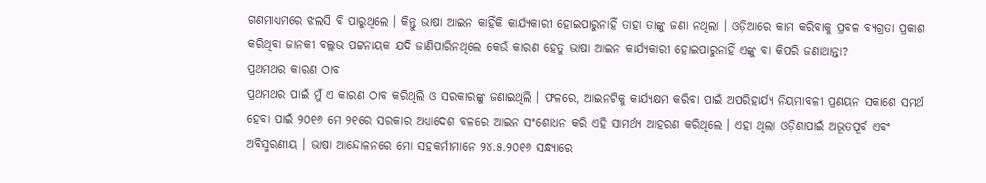ଗଣମାଧ୍ୟମରେ ଝଲସି ବି ପାରୁଥିଲେ । କିନ୍ତୁ ଭାଷା ଆଇନ କାହିଁକି କାର୍ଯ୍ୟକାରୀ ହୋଇପାରୁନାହିଁ ତାହା ତାଙ୍କୁ ଜଣା ନଥିଲା । ଓଡ଼ିଆରେ କାମ କରିବାକୁ ପ୍ରବଳ ବ୍ୟଗ୍ରତା ପ୍ରକାଶ କରିଥିବା ଜାନକୀ ବଲ୍ଲଭ ପଟ୍ଟନାୟକ ଯଦି ଜାଣିପାରିନଥିଲେ କେଉଁ କାରଣ ହେତୁ ଭାଷା ଆଇନ କାର୍ଯ୍ୟକାରୀ ହୋଇପାରୁନାହିଁ ଏଙ୍କୁ ବା କିପରି ଜଣାଥାନ୍ତା?
ପ୍ରଥମଥର କାରଣ ଠାବ
ପ୍ରଥମଥର ପାଇଁ ମୁଁ ଏ କାରଣ ଠାବ କରିଥିଲି ଓ ସରକାରଙ୍କୁ ଜଣାଇଥିଲି । ଫଳରେ, ଆଇନଟିକୁ କାର୍ଯ୍ୟକ୍ଷମ କରିବା ପାଇଁ ଅପରିହାର୍ଯ୍ୟ ନିୟମାବଳୀ ପ୍ରଣୟନ ସକାଶେ ସମର୍ଥ ହେବା ପାଇଁ ୨୦୧୬ ମେ ୨୧ରେ ସରକାର ଅଧ୍ୟାଦେଶ ବଳରେ ଆଇନ ସଂଶୋଧନ କରି ଏହି ସାମର୍ଥ୍ୟ ଆହରଣ କରିଥିଲେ । ଏହା ଥିଲା ଓଡ଼ିଶାପାଇଁ ଅଭୂତପୂର୍ବ ଏବଂ ଅବିସ୍ମରଣୀୟ । ଭାଷା ଆନ୍ଦୋଳନରେ ମୋ ସହକର୍ମୀମାନେ ୨୪.୫.୨୦୧୬ ସନ୍ଧ୍ୟାରେ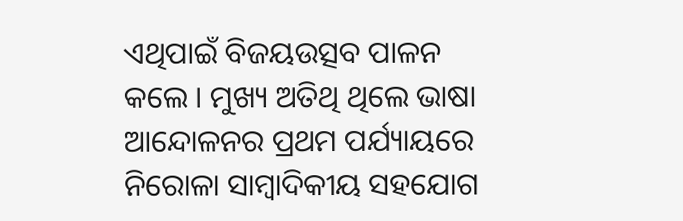ଏଥିପାଇଁ ବିଜୟଉତ୍ସବ ପାଳନ କଲେ । ମୁଖ୍ୟ ଅତିଥି ଥିଲେ ଭାଷା ଆନ୍ଦୋଳନର ପ୍ରଥମ ପର୍ଯ୍ୟାୟରେ ନିରୋଳା ସାମ୍ବାଦିକୀୟ ସହଯୋଗ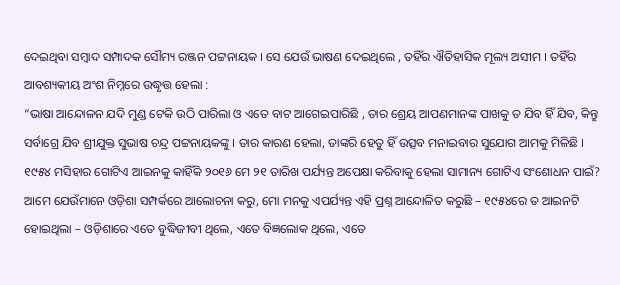ଦେଇଥିବା ସମ୍ବାଦ ସମ୍ପାଦକ ସୌମ୍ୟ ରଞ୍ଜନ ପଟ୍ଟନାୟକ । ସେ ଯେଉଁ ଭାଷଣ ଦେଇଥିଲେ , ତହିଁର ଐତିହାସିକ ମୂଲ୍ୟ ଅସୀମ । ତହିଁର ଆବଶ୍ୟକୀୟ ଅଂଶ ନିମ୍ନରେ ଉଦ୍ଧୃତ୍ତ ହେଲା :
“ଭାଷା ଆନ୍ଦୋଳନ ଯଦି ମୁଣ୍ଡ ଟେକି ଉଠି ପାରିଲା ଓ ଏତେ ବାଟ ଆଗେଇପାରିଛି , ତାର ଶ୍ରେୟ ଆପଣମାନଙ୍କ ପାଖକୁ ତ ଯିବ ହିଁ ଯିବ, କିନ୍ତୁ ସର୍ବାଗ୍ରେ ଯିବ ଶ୍ରୀଯୁକ୍ତ ସୁଭାଷ ଚନ୍ଦ୍ର ପଟ୍ଟନାୟକଙ୍କୁ । ତାର କାରଣ ହେଲା, ତାଙ୍କରି ହେତୁ ହିଁ ଉତ୍ସବ ମନାଇବାର ସୁଯୋଗ ଆମକୁ ମିଳିଛି । ୧୯୫୪ ମସିହାର ଗୋଟିଏ ଆଇନକୁ କାହିଁକି ୨୦୧୬ ମେ ୨୧ ତାରିଖ ପର୍ଯ୍ୟନ୍ତ ଅପେକ୍ଷା କରିବାକୁ ହେଲା ସାମାନ୍ୟ ଗୋଟିଏ ସଂଶୋଧନ ପାଇଁ? ଆମେ ଯେଉଁମାନେ ଓଡ଼ିଶା ସମ୍ପର୍କରେ ଆଲୋଚନା କରୁ, ମୋ ମନକୁ ଏପର୍ଯ୍ୟନ୍ତ ଏହି ପ୍ରଶ୍ନ ଆନ୍ଦୋଳିତ କରୁଛି – ୧୯୫୪ରେ ତ ଆଇନଟି ହୋଇଥିଲା – ଓଡ଼ିଶାରେ ଏତେ ବୁଦ୍ଧିଜୀବୀ ଥିଲେ, ଏତେ ବିଜ୍ଞଲୋକ ଥିଲେ, ଏତେ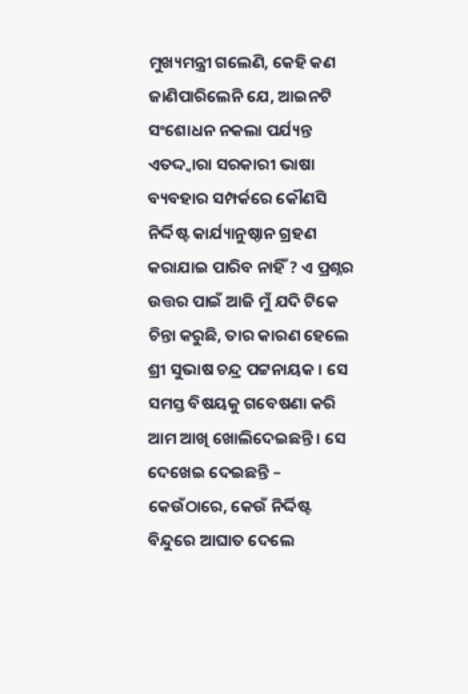ମୁଖ୍ୟମନ୍ତ୍ରୀ ଗଲେଣି, କେହି କଣ ଜାଣିପାରିଲେନି ଯେ, ଆଇନଟି ସଂଶୋଧନ ନକଲା ପର୍ଯ୍ୟନ୍ତ ଏତଦ୍ଦ୍ୱାରା ସରକାରୀ ଭାଷା ବ୍ୟବହାର ସମ୍ପର୍କରେ କୌଣସି ନିର୍ଦ୍ଦିଷ୍ଟ କାର୍ଯ୍ୟାନୁଷ୍ଠାନ ଗ୍ରହଣ କରାଯାଇ ପାରିବ ନାହିଁ ? ଏ ପ୍ରଶ୍ନର ଉତ୍ତର ପାଇଁ ଆଜି ମୁଁ ଯଦି ଟିକେ ଚିନ୍ତା କରୁଛି, ତାର କାରଣ ହେଲେ ଶ୍ରୀ ସୁଭାଷ ଚନ୍ଦ୍ର ପଟ୍ଟନାୟକ । ସେ ସମସ୍ତ ବିଷୟକୁ ଗବେଷଣା କରି ଆମ ଆଖି ଖୋଲିଦେଇଛନ୍ତି । ସେ ଦେଖେଇ ଦେଇଛନ୍ତି – କେଉଁଠାରେ, କେଉଁ ନିର୍ଦ୍ଦିଷ୍ଟ ବିନ୍ଦୁରେ ଆଘାତ ଦେଲେ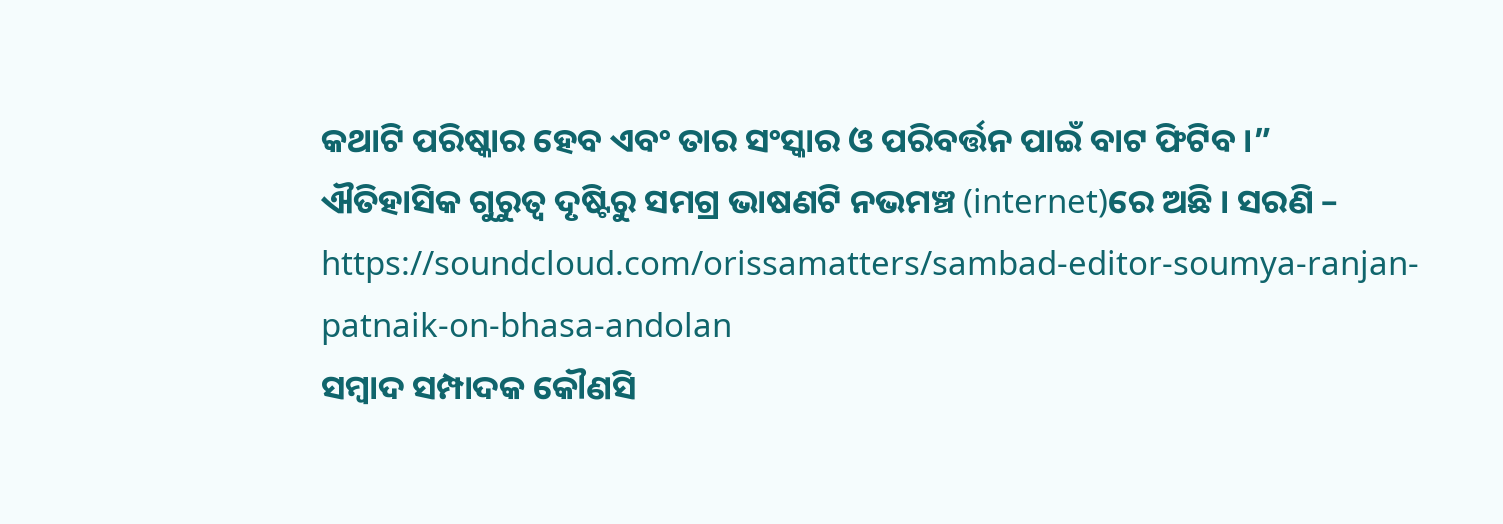କଥାଟି ପରିଷ୍କାର ହେବ ଏବଂ ତାର ସଂସ୍କାର ଓ ପରିବର୍ତ୍ତନ ପାଇଁ ବାଟ ଫିଟିବ ।”
ଐତିହାସିକ ଗୁରୁତ୍ଵ ଦୃଷ୍ଟିରୁ ସମଗ୍ର ଭାଷଣଟି ନଭମଞ୍ଚ (internet)ରେ ଅଛି । ସରଣି – https://soundcloud.com/orissamatters/sambad-editor-soumya-ranjan-patnaik-on-bhasa-andolan
ସମ୍ବାଦ ସମ୍ପାଦକ କୌଣସି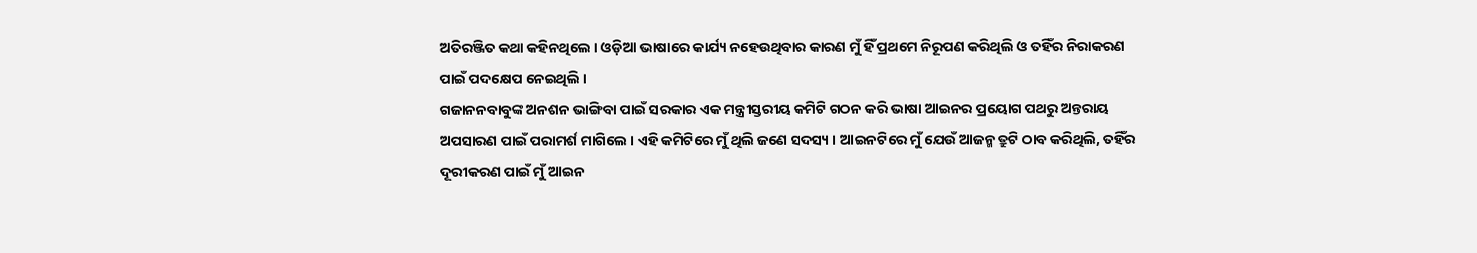ଅତିରଞ୍ଜିତ କଥା କହିନଥିଲେ । ଓଡ଼ିଆ ଭାଷାରେ କାର୍ଯ୍ୟ ନହେଉଥିବାର କାରଣ ମୁଁ ହିଁ ପ୍ରଥମେ ନିରୂପଣ କରିଥିଲି ଓ ତହିଁର ନିରାକରଣ ପାଇଁ ପଦକ୍ଷେପ ନେଇଥିଲି ।
ଗଜାନନବାବୁଙ୍କ ଅନଶନ ଭାଙ୍ଗିବା ପାଇଁ ସରକାର ଏକ ମନ୍ତ୍ରୀସ୍ତରୀୟ କମିଟି ଗଠନ କରି ଭାଷା ଆଇନର ପ୍ରୟୋଗ ପଥରୁ ଅନ୍ତରାୟ ଅପସାରଣ ପାଇଁ ପରାମର୍ଶ ମାଗିଲେ । ଏହି କମିଟିରେ ମୁଁ ଥିଲି ଜଣେ ସଦସ୍ୟ । ଆଇନଟିରେ ମୁଁ ଯେଉଁ ଆଜନ୍ମ ତ୍ରୁଟି ଠାବ କରିଥିଲି, ତହିଁର ଦୂରୀକରଣ ପାଇଁ ମୁଁ ଆଇନ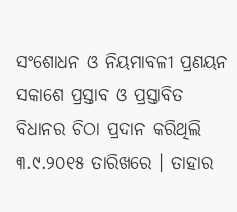ସଂଶୋଧନ ଓ ନିୟମାବଳୀ ପ୍ରଣୟନ ସକାଶେ ପ୍ରସ୍ତାବ ଓ ପ୍ରସ୍ତାବିତ ବିଧାନର ଚିଠା ପ୍ରଦାନ କରିଥିଲି ୩.୯.୨୦୧୫ ତାରିଖରେ । ତାହାର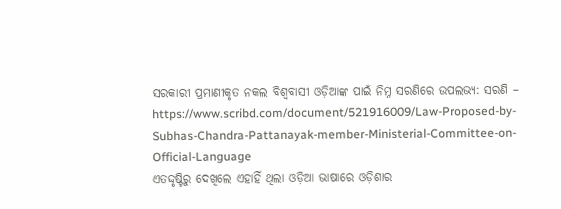ସରକାରୀ ପ୍ରମାଣୀକୃତ ନକଲ ବିଶ୍ୱବାସୀ ଓଡ଼ିଆଙ୍କ ପାଇଁ ନିମ୍ନ ସରଣିରେ ଉପଲଭ୍ୟ: ସରଣି –
https://www.scribd.com/document/521916009/Law-Proposed-by-Subhas-Chandra-Pattanayak-member-Ministerial-Committee-on-Official-Language
ଏତଦ୍ଦୃଷ୍ଟିରୁ ଦେଖିଲେ ଏହାହିଁ ଥିଲା ଓଡ଼ିଆ ଭାଷାରେ ଓଡ଼ିଶାର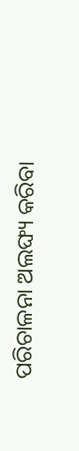ପରିଚାଳନା ଅଲଙ୍ଘ୍ୟ କରିବା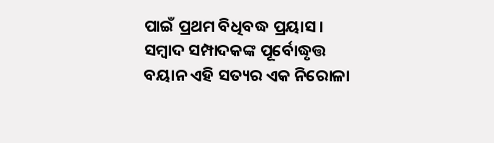ପାଇଁ ପ୍ରଥମ ବିଧିବଦ୍ଧ ପ୍ରୟାସ । ସମ୍ବାଦ ସମ୍ପାଦକଙ୍କ ପୂର୍ବୋଦ୍ଧୃତ୍ତ ବୟାନ ଏହି ସତ୍ୟର ଏକ ନିରୋଳା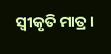ସ୍ୱୀକୃତି ମାତ୍ର ।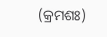(କ୍ରମଶଃ)